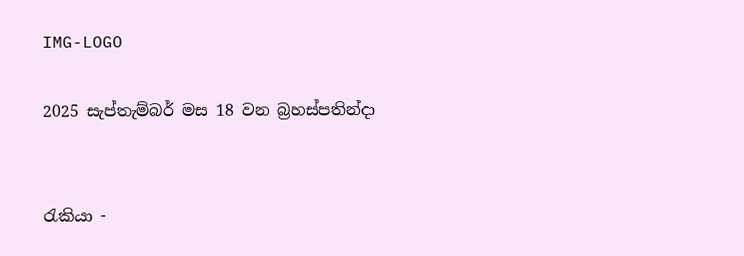IMG-LOGO

2025 සැප්තැම්බර් මස 18 වන බ්‍රහස්පතින්දා


රැකියා -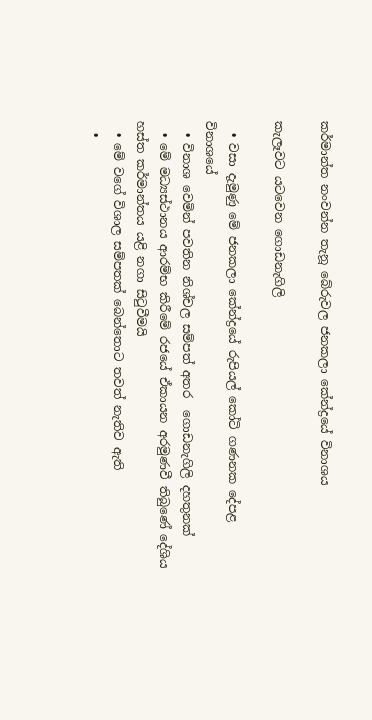කර්මාන්ත නංවන්න තැනූ බේරුවල ජනකලා කේන්ද්‍රයේ විනාශය

කැලෑවට යටවෙන ගොඩනැගිලි

  • වසා දැමුණු මේ ජනකලා කේන්ද්‍රයේ රුපියල් කෝටි ගණනක දේපළ විනාශයේ
  • විනාශ වෙමින් පවතින නිශ්චල සම්පත් අතර  ගොඩනැගිලි දහතුනක්
  • මේ මධ්‍යස්ථානය ආරම්භ කිරීමේ රජයේ ඒකායන අරමුණවී තිබුණේ දේශිය හස්ත කර්මාන්තය යළි නගා සිටුවීමයි
  • මේ වගේ විශාල සම්පතක් බෙන්තොට තවත් නැතිව ඇති
  •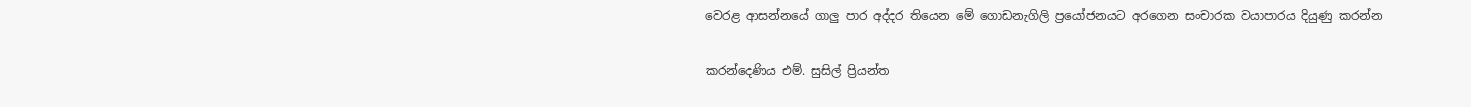වෙරළ ආසන්නයේ ගාලු පාර අද්දර තියෙන මේ ගොඩනැගිලි ප්‍රයෝජනයට අරගෙන සංචාරක වයාපාරය දියුණු කරන්න

කරන්දෙණිය එම්. සුසිල් ප්‍රියන්ත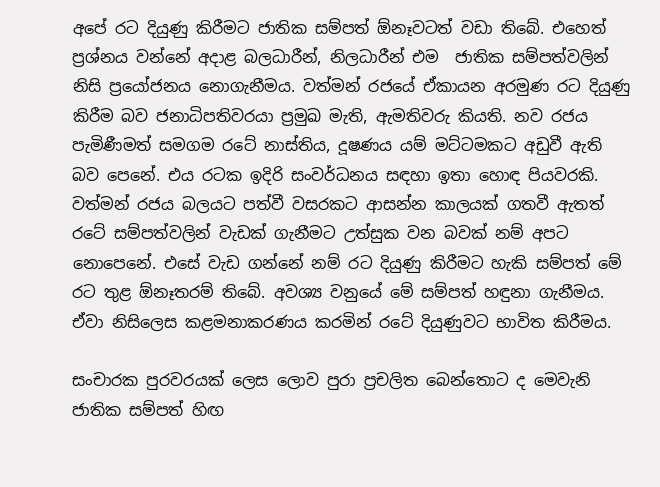අපේ රට දියුණු කිරීමට ජාතික සම්පත් ඕනෑවටත් වඩා තිබේ. එහෙත් ප්‍රශ්නය වන්නේ අදාළ බලධාරීන්, නිලධාරීන් එම  ජාතික සම්පත්වලින් නිසි ප්‍රයෝජනය නොගැනීමය. වත්මන් රජයේ ඒකායන අරමුණ රට දියුණු කිරීම බව ජනාධිපතිවරයා ප්‍රමුඛ මැති, ඇමතිවරු කියති. නව රජය පැමිණීමත් සමගම රටේ නාස්තිය, දූෂණය යම් මට්ටමකට අඩුවී ඇති බව පෙනේ. එය රටක ඉදිරි සංවර්ධනය සඳහා ඉතා හොඳ පියවරකි. වත්මන් රජය බලයට පත්වී වසරකට ආසන්න කාලයක් ගතවී ඇතත් රටේ සම්පත්වලින් වැඩක් ගැනීමට උත්සුක වන බවක් නම් අපට නොපෙනේ. එසේ වැඩ ගන්නේ නම් රට දියුණු කිරීමට හැකි සම්පත් මේ රට තුළ ඕනෑතරම් තිබේ. අවශ්‍ය වනුයේ මේ සම්පත් හඳුනා ගැනීමය. ඒවා නිසිලෙස කළමනාකරණය කරමින් රටේ දියුණුවට භාවිත කිරීමය.

සංචාරක පුරවරයක් ලෙස ලොව පුරා ප්‍රචලිත බෙන්තොට ද මෙවැනි ජාතික සම්පත් හිඟ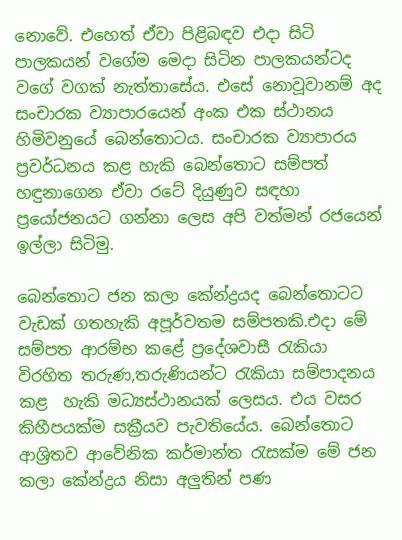නොවේ. එහෙත් ඒවා පිළිබඳව එදා සිටි පාලකයන් වගේම මෙදා සිටින පාලකයන්ටද වගේ වගක් නැත්තාසේය. එසේ නොවූවානම් අද සංචාරක ව්‍යාපාරයෙන් අංක එක ස්ථානය හිමිවනුයේ බෙන්තොටය. සංචාරක ව්‍යාපාරය ප්‍රවර්ධනය කළ හැකි බෙන්තොට සම්පත් හඳුනාගෙන ඒවා රටේ දියුණුව සඳහා ප්‍රයෝජනයට ගන්නා ලෙස අපි වත්මන් රජයෙන් ඉල්ලා සිටිමු.

බෙන්තොට ජන කලා කේන්ද්‍රයද බෙන්තොටට වැඩක් ගතහැකි අපූර්වතම සම්පතකි.එදා මේ සම්පත ආරම්භ කළේ ප්‍රදේශවාසී රැකියා විරහිත තරුණ,තරුණියන්ට රැකියා සම්පාදනය කළ  හැකි මධ්‍යස්ථානයක් ලෙසය. එය වසර කිහීපයක්ම සක්‍රීයව පැවතියේය. බෙන්තොට ආශ්‍රිතව ආවේනික කර්මාන්ත රැසක්ම මේ ජන කලා කේන්ද්‍රය නිසා අලුතින් පණ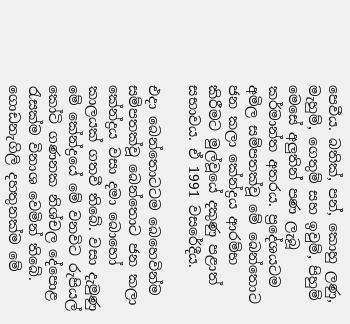පෙවීය. බතික්, පන්, කොහු ලණු, මැහුම්, ගෙතුම් සහ ඉවුම්, පිහුම් මෙසේ අලුතින් පණ ලැබූ කර්මාන්ත අතරය. ප්‍රදේශයටම අමිල සම්පතක්වූ මේ බෙන්තොට ජන කලා කේන්ද්‍රය ආරම්භ කිරීමට මුල්වූයේ දකුණු පළාත් සභාවය. ඒ 1991 වසරේදීය.

එදා බෙන්තොටටම බෙහෙවින්ම සම්පතක්වූ බෙන්තොට ජන කලා කේන්ද්‍රය වසා දමා බොහෝ කාලයක් ගතවී තිබේ. වසා දැමුණු මේ කේන්ද්‍රයේ මේ වනවිට රුපියල් කෝටි ගණනක නිශ්චල දේපොළ රැසක්ම විනාශ වෙමින් තිබේ. ගොඩනැගිලි දහතුනක්ම මේ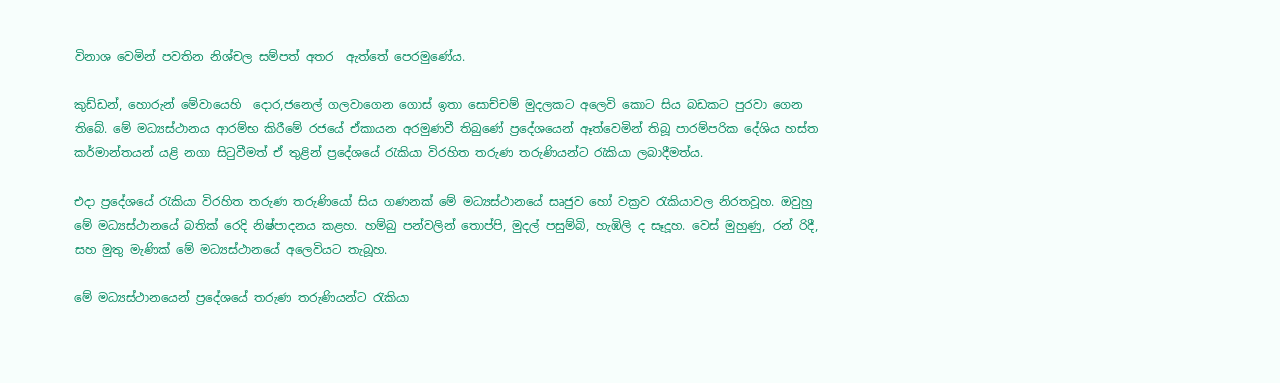විනාශ වෙමින් පවතින නිශ්චල සම්පත් අතර  ඇත්තේ පෙරමුණේය.

කුඩ්ඩන්, හොරුන් මේවායෙහි  දොර,ජනෙල් ගලවාගෙන ගොස් ඉතා සොච්චම් මුදලකට අලෙවි කොට සිය බඩකට පුරවා ගෙන තිබේ. මේ මධ්‍යස්ථානය ආරම්භ කිරීමේ රජයේ ඒකායන අරමුණවී තිබුණේ ප්‍රදේශයෙන් ඈත්වෙමින් තිබූ පාරම්පරික දේශිය හස්ත කර්මාන්තයන් යළි නගා සිටුවීමත් ඒ තුළින් ප්‍රදේශයේ රැකියා විරහිත තරුණ තරුණියන්ට රැකියා ලබාදීමත්ය.

එදා ප්‍රදේශයේ රැකියා විරහිත තරුණ තරුණියෝ සිය ගණනක් මේ මධ්‍යස්ථානයේ සෘජුව හෝ වක්‍රව රැකියාවල නිරතවූහ. ඔවුහු මේ මධ්‍යස්ථානයේ බතික් රෙදි නිෂ්පාදනය කළහ. හම්බු පන්වලින් තොප්පි, මුදල් පසුම්බි, හැඹිලි ද සෑදූහ. වෙස් මුහුණු, රන් රිදී, සහ මුතු මැණික් මේ මධ්‍යස්ථානයේ අලෙවියට තැබූහ.

මේ මධ්‍යස්ථානයෙන් ප්‍රදේශයේ තරුණ තරුණියන්ට රැකියා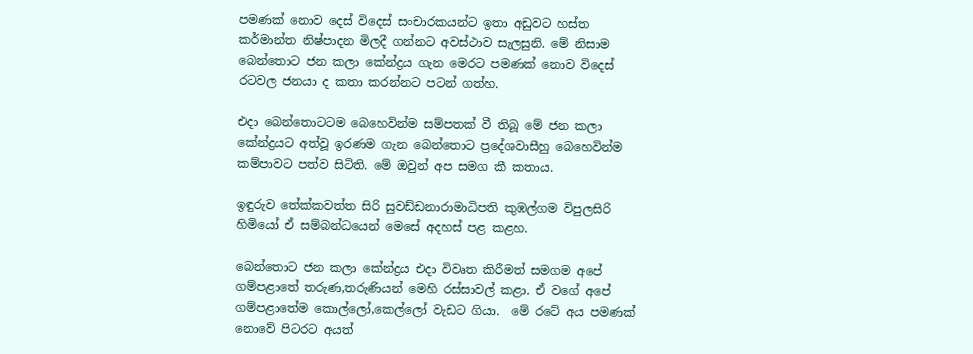පමණක් නොව දෙස් විදෙස් සංචාරකයන්ට ඉතා අඩුවට හස්ත කර්මාන්ත නිෂ්පාදන මිලදී ගන්නට අවස්ථාව සැලසුනි. මේ නිසාම බෙන්තොට ජන කලා කේන්ද්‍රය ගැන මෙරට පමණක් නොව විදෙස් රටවල ජනයා ද කතා කරන්නට පටන් ගත්හ.

එදා බෙන්තොටටම බෙහෙවින්ම සම්පතක් වී තිබූ මේ ජන කලා කේන්ද්‍රයට අත්වූ ඉරණම ගැන බෙන්තොට ප්‍රදේශවාසීහු බෙහෙවින්ම කම්පාවට පත්ව සිටිති. මේ ඔවුන් අප සමග කී කතාය.

ඉඳුරුව තේක්කවත්ත සිරි සුවඩ්ඩනාරාමාධිපති කුඹල්ගම විපුලසිරි හිමියෝ ඒ සම්බන්ධයෙන් මෙසේ අදහස් පළ කළහ.

බෙන්තොට ජන කලා කේන්ද්‍රය එදා විවෘත කිරීමත් සමගම අපේ ගම්පළාතේ තරුණ,තරුණියන් මෙහි රස්සාවල් කළා. ඒ වගේ අපේ ගම්පළාතේම කොල්ලෝ,කෙල්ලෝ වැඩට ගියා.  මේ රටේ අය පමණක් නොවේ පිටරට අයත්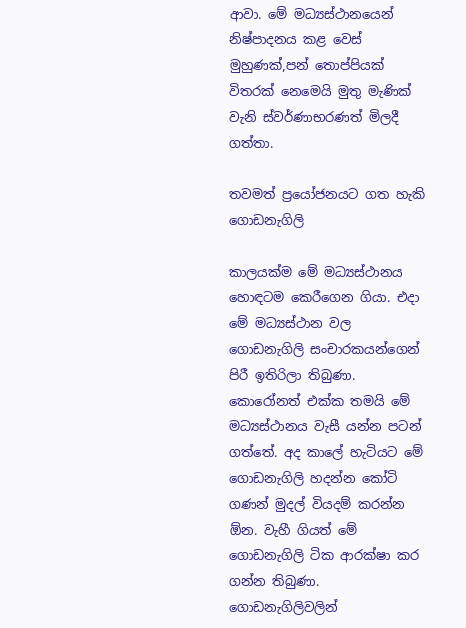ආවා. මේ මධ්‍යස්ථානයෙන් නිෂ්පාදනය කළ වෙස් මුහුණක්,පන් තොප්පියක් විතරක් නෙමෙයි මුතු මැණික් වැනි ස්වර්ණාභරණත් මිලදී ගත්තා.

තවමත් ප්‍රයෝජනයට ගත හැකි ගොඩනැගිලි

කාලයක්ම මේ මධ්‍යස්ථානය හොඳටම කෙරීගෙන ගියා. එදා මේ මධ්‍යස්ථාන වල ගොඩනැගිලි සංචාරකයන්ගෙන් පිරී ඉතිරිලා තිබුණා. කොරෝනත් එක්ක තමයි මේ මධ්‍යස්ථානය වැසී යන්න පටන් ගත්තේ. අද කාලේ හැටියට මේ ගොඩනැගිලි හදන්න කෝටි ගණන් මුදල් වියදම් කරන්න ඕන. වැහී ගියත් මේ ගොඩනැගිලි ටික ආරක්ෂා කර ගන්න තිබුණා. ගොඩනැගිලිවලින්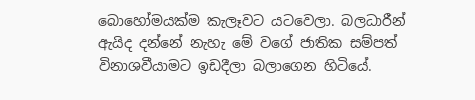බොහෝමයක්ම කැලෑවට යටවෙලා. බලධාරීන් ඇයිද දන්නේ නැහැ මේ වගේ ජාතික සම්පත් විනාශවීයාමට ඉඩදීලා බලාගෙන හිටියේ.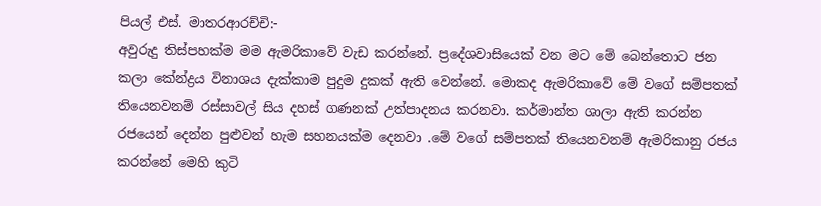පියල් එස්. මාතරආරච්චි:-
අවුරුදු තිස්පහක්ම මම ඇමරිකාවේ වැඩ කරන්නේ. ප්‍රදේශවාසියෙක් වන මට මේ බෙන්තොට ජන කලා කේන්ද්‍රය විනාශය දැක්කාම පුදුම දුකක් ඇති වෙන්නේ. මොකද ඇමරිකාවේ මේ වගේ සම්පතක් තියෙනවනම් රස්සාවල් සිය දහස් ගණනක් උත්පාදනය කරනවා. කර්මාන්ත ශාලා ඇති කරන්න රජයෙන් දෙන්න පුළුවන් හැම සහනයක්ම දෙනවා .මේ වගේ සම්පතක් තියෙනවනම් ඇමරිකානු රජය කරන්නේ මෙහි කුටි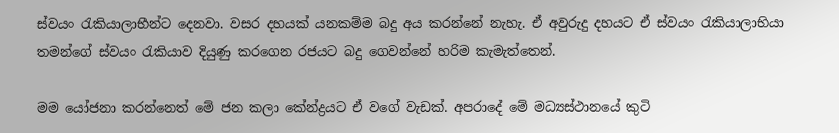ස්වයං රැකියාලාභීන්ට දෙනවා. වසර දහයක් යනකම්ම බදු අය කරන්නේ නැහැ. ඒ අවුරුදු දහයට ඒ ස්වයං රැකියාලාභියා තමන්ගේ ස්වයං රැකියාව දියුණු කරගෙන රජයට බදු ගෙවන්නේ හරිම කැමැත්තෙන්.

මම යෝජනා කරන්නෙත් මේ ජන කලා කේන්ද්‍රයට ඒ වගේ වැඩක්. අපරාදේ මේ මධ්‍යස්ථානයේ කුටි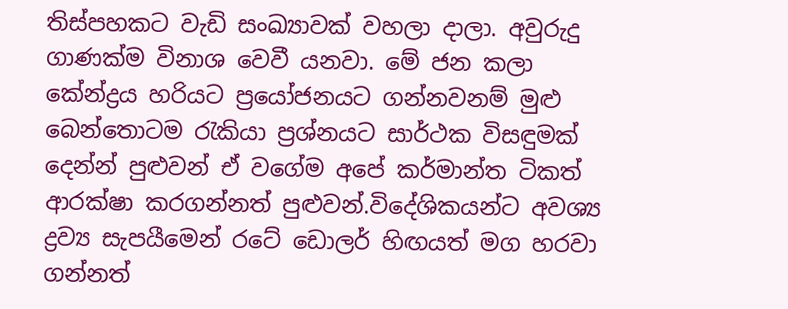තිස්පහකට වැඩි සංඛ්‍යාවක් වහලා දාලා. අවුරුදු ගාණක්ම විනාශ වෙවී යනවා. මේ ජන කලා කේන්ද්‍රය හරියට ප්‍රයෝජනයට ගන්නවනම් මුළු බෙන්තොටම රැකියා ප්‍රශ්නයට සාර්ථක විසඳුමක් දෙන්න් පුළුවන් ඒ වගේම අපේ කර්මාන්ත ටිකත් ආරක්ෂා කරගන්නත් පුළුවන්.විදේශිකයන්ට අවශ්‍ය ද්‍රව්‍ය සැපයීමෙන් රටේ ඩොලර් හිඟයත් මග හරවා ගන්නත්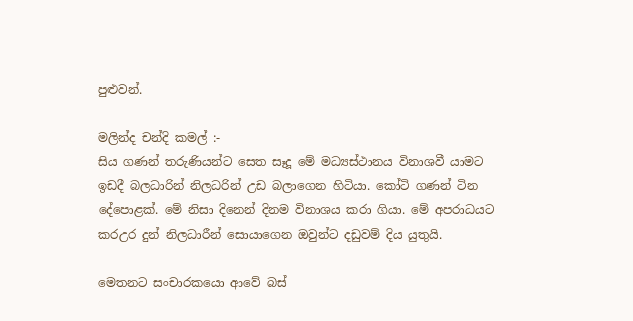පුළුවන්.

මලින්ද චන්දි කමල් :-
සිය ගණන් තරුණියන්ට සෙත සෑදූ මේ මධ්‍යස්ථානය විනාශවී යාමට ඉඩදී බලධාරින් නිලධරින් උඩ බලාගෙන හිටියා. කෝටි ගණන් ටින දේපොළක්. මේ නිසා දිනෙන් දිනම විනාශය කරා ගියා. මේ අපරාධයට කරඋර දුන් නිලධාරීන් සොයාගෙන ඔවුන්ට දඩුවම් දිය යුතුයි.

මෙතනට සංචාරකයො ආවේ බස්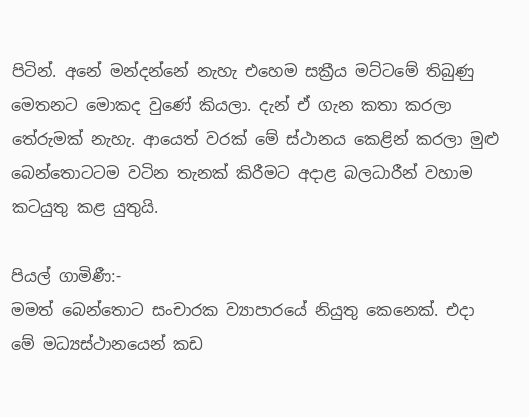පිටින්. අනේ මන්දන්නේ නැහැ එහෙම සක්‍රීය මට්ටමේ තිබුණු මෙතනට මොකද වුණේ කියලා. දැන් ඒ ගැන කතා කරලා තේරුමක් නැහැ. ආයෙත් වරක් මේ ස්ථානය කෙළින් කරලා මුළු බෙන්තොටටම වටින තැනක් කිරීමට අදාළ බලධාරීන් වහාම කටයුතු කළ යුතුයි.

පියල් ගාමිණී:-
මමත් බෙන්තොට සංචාරක ව්‍යාපාරයේ නියුතු කෙනෙක්. එදා මේ මධ්‍යස්ථානයෙන් කඩ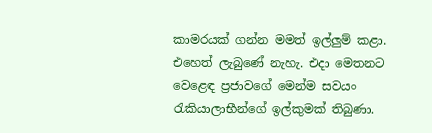කාමරයක් ගන්න මමත් ඉල්ලුම් කළා. එහෙත් ලැබුණේ නැහැ. එදා මෙතනට වෙළෙඳ ප්‍රජාවගේ මෙන්ම සවයං රැකියාලාභීන්ගේ ඉල්කුමක් තිබුණා.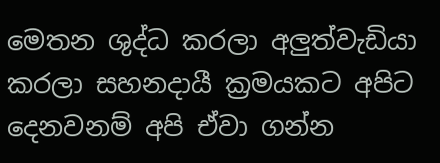මෙතන ශුද්ධ කරලා අලුත්වැඩියා කරලා සහනදායී ක්‍රමයකට අපිට දෙනවනම් අපි ඒවා ගන්න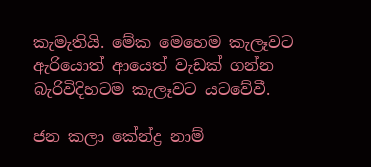කැමැතියි. මේක මෙහෙම කැලෑවට ඇරියොත් ආයෙත් වැඩක් ගන්න බැරිවිදිහටම කැලෑවට යටවේවී.

ජන කලා කේන්ද්‍ර නාම්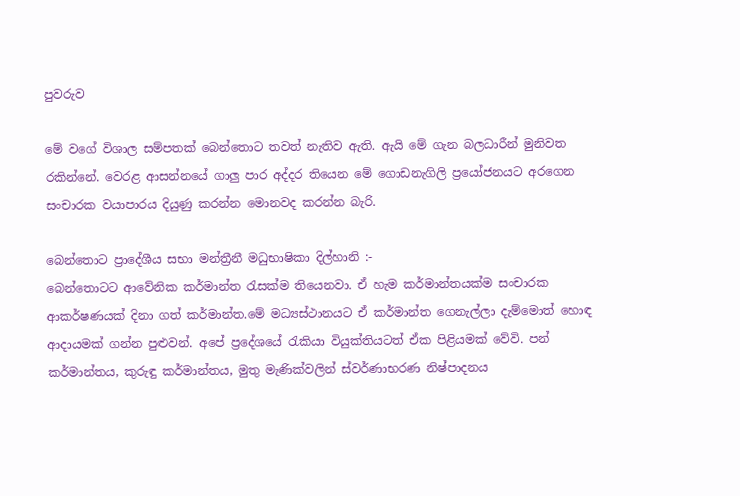පුවරුව

මේ වගේ විශාල සම්පතක් බෙන්තොට තවත් නැතිව ඇති. ඇයි මේ ගැන බලධාරීන් මුනිවත රකින්නේ. වෙරළ ආසන්නයේ ගාලු පාර අද්දර තියෙන මේ ගොඩනැගිලි ප්‍රයෝජනයට අරගෙන සංචාරක වයාපාරය දියුණු කරන්න මොනවද කරන්න බැරි.

බෙන්තොට ප්‍රාදේශීය සභා මන්ත්‍රීනී මධුභාෂිකා දිල්හානි :-
බෙන්තොටට ආවේනික කර්මාන්ත රැසක්ම තියෙනවා. ඒ හැම කර්මාන්තයක්ම සංචාරක ආකර්ෂණයක් දිනා ගත් කර්මාන්ත.මේ මධ්‍යස්ථානයට ඒ කර්මාන්ත ගෙනැල්ලා දැම්මොත් හොඳ ආදායමක් ගන්න පුළුවන්. අපේ ප්‍රදේශයේ රැකියා වියුක්තියටත් ඒක පිළියමක් වේවි. පන් කර්මාන්තය, කුරුඳු කර්මාන්තය, මුතු මැණික්වලින් ස්වර්ණාභරණ නිෂ්පාදනය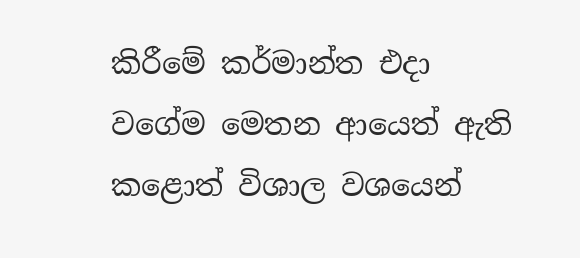කිරීමේ කර්මාන්ත එදා වගේම මෙතන ආයෙත් ඇති කළොත් විශාල වශයෙන්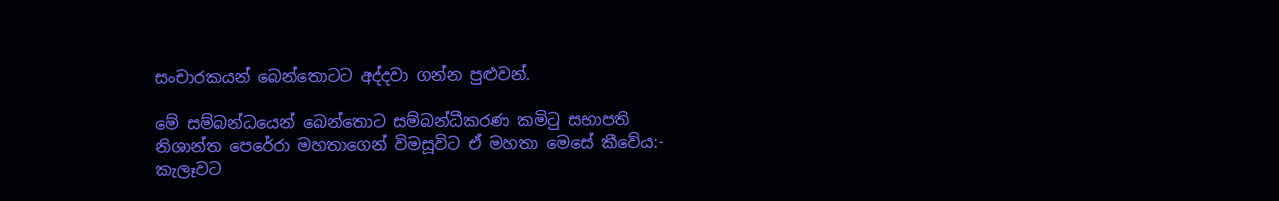සංචාරකයන් බෙන්තොටට අද්දවා ගන්න පුළුවන්.

මේ සම්බන්ධයෙන් බෙන්තොට සම්බන්ධීකරණ කමිටු සභාපති නිශාන්ත පෙරේරා මහතාගෙන් විමසූවිට ඒ මහතා මෙසේ කීවේය:-
කැලෑවට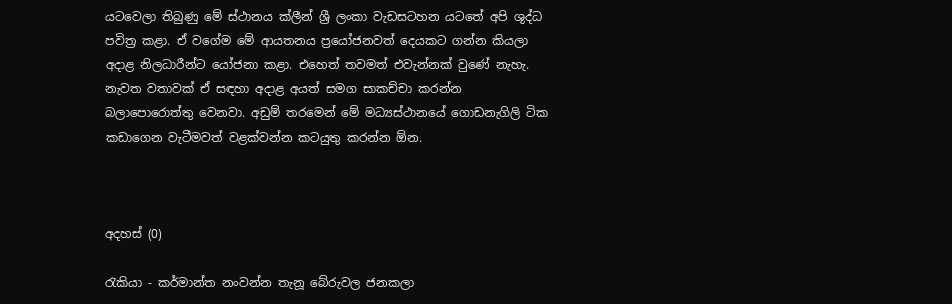යටවෙලා තිබුණු මේ ස්ථානය ක්ලීන් ශ්‍රී ලංකා වැඩසටහන යටතේ අපි ශුද්ධ පවිත්‍ර කළා. ඒ වගේම මේ ආයතනය ප්‍රයෝජනවත් දෙයකට ගන්න කියලා අදාළ නිලධාරීන්ට යෝජනා කළා. එහෙත් තවමත් එවැන්නක් වුණේ නැහැ. නැවත වතාවක් ඒ සඳහා අදාළ අයත් සමග සාකච්චා කරන්න බලාපොරොත්තු වෙනවා. අඩුම් තරමෙන් මේ මධ්‍යස්ථානයේ ගොඩනැගිලි ටික කඩාගෙන වැටීමවත් වළක්වන්න කටයුතු කරන්න ඕන.



අදහස් (0)

රැකියා - කර්මාන්ත නංවන්න තැනූ බේරුවල ජනකලා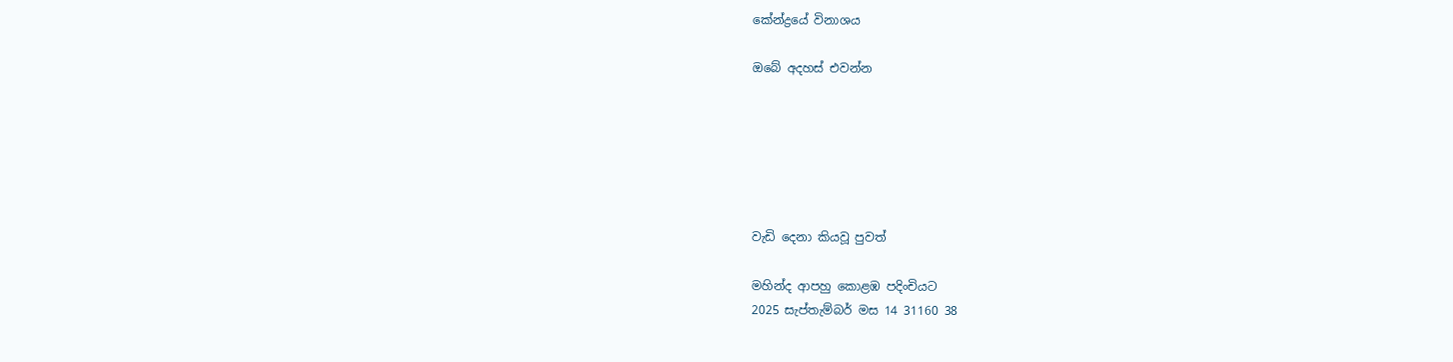කේන්ද්‍රයේ විනාශය

ඔබේ අදහස් එවන්න






වැඩි දෙනා කියවූ පුවත්

මහින්ද ආපහු කොළඹ පදිංචියට
2025 සැප්තැම්බර් මස 14 31160 38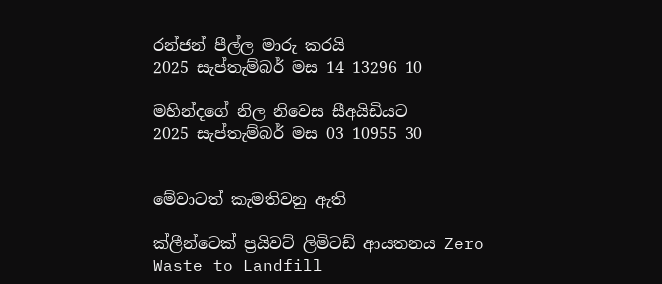රන්ජන් පීල්ල මාරු කරයි
2025 සැප්තැම්බර් මස 14 13296 10

මහින්දගේ නිල නිවෙස සීඅයිඩියට
2025 සැප්තැම්බර් මස 03 10955 30


මේවාටත් කැමතිවනු ඇති

ක්ලීන්ටෙක් ප්‍රයිවට් ලිමිටඩ් ආයතනය Zero Waste to Landfill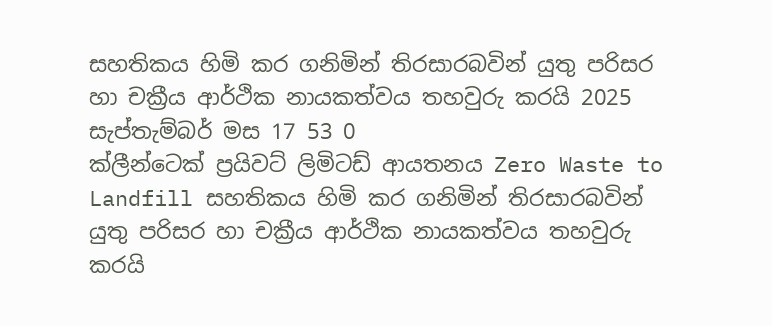සහතිකය හිමි කර ගනිමින් තිරසාරබවින් යුතු පරිසර හා චක්‍රීය ආර්ථික නායකත්වය තහවුරු කරයි 2025 සැප්තැම්බර් මස 17 53 0
ක්ලීන්ටෙක් ප්‍රයිවට් ලිමිටඩ් ආයතනය Zero Waste to Landfill සහතිකය හිමි කර ගනිමින් තිරසාරබවින් යුතු පරිසර හා චක්‍රීය ආර්ථික නායකත්වය තහවුරු කරයි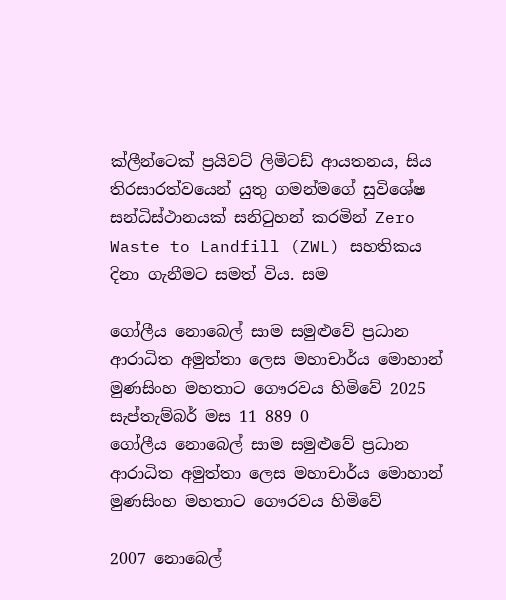ක්ලීන්ටෙක් ප්‍රයිවට් ලිමිටඩ් ආයතනය, සිය තිරසාරත්වයෙන් යුතු ගමන්මගේ සුවිශේෂ සන්ධිස්ථානයක් සනිටුහන් කරමින් Zero Waste to Landfill (ZWL) සහතිකය දිනා ගැනීමට සමත් විය. සම

ගෝලීය නොබෙල් සාම සමුළුවේ ප්‍රධාන ආරාධිත අමුත්තා ලෙස මහාචාර්ය මොහාන් මුණසිංහ මහතාට ගෞරවය හිමිවේ 2025 සැප්තැම්බර් මස 11 889 0
ගෝලීය නොබෙල් සාම සමුළුවේ ප්‍රධාන ආරාධිත අමුත්තා ලෙස මහාචාර්ය මොහාන් මුණසිංහ මහතාට ගෞරවය හිමිවේ

2007 නොබෙල්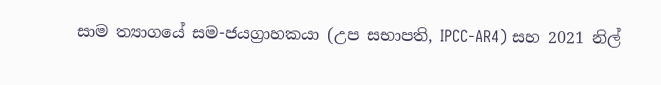සාම ත්‍යාගයේ සම-ජයග්‍රාහකයා (උප සභාපති, IPCC-AR4) සහ 2021 නිල්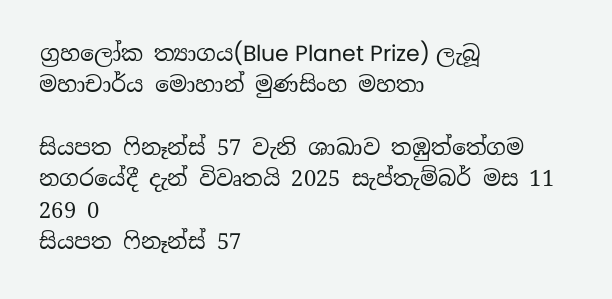ග්‍රහලෝක ත්‍යාගය(Blue Planet Prize) ලැබූ මහාචාර්ය මොහාන් මුණසිංහ මහතා

සියපත ෆිනෑන්ස් 57 වැනි ශාඛාව තඹුත්තේගම නගරයේදී දැන් විවෘතයි 2025 සැප්තැම්බර් මස 11 269 0
සියපත ෆිනෑන්ස් 57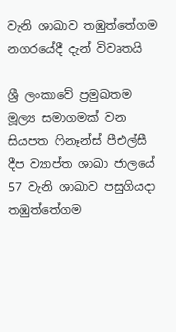වැනි ශාඛාව තඹුත්තේගම නගරයේදී දැන් විවෘතයි

ශ්‍රී ලංකාවේ ප්‍රමුඛතම මූල්‍ය සමාගමක් වන සියපත ෆිනෑන්ස් පීඑල්සී දීප ව්‍යාප්ත ශාඛා ජාලයේ 57 වැනි ශාඛාව පසුගියදා තඹුත්තේගම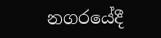නගරයේදී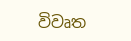විවෘත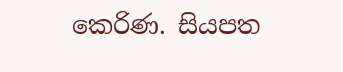කෙරිණ. සියපත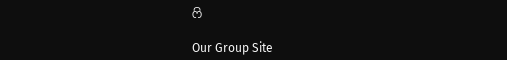ෆි

Our Group Site